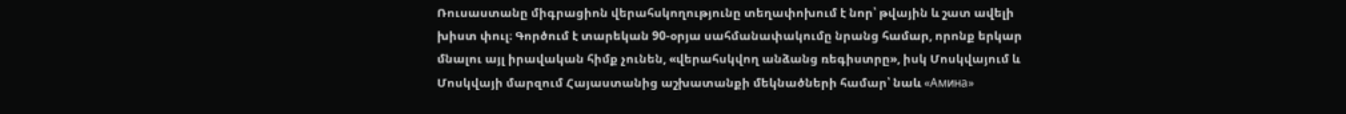Ռուսաստանը միգրացիոն վերահսկողությունը տեղափոխում է նոր՝ թվային և շատ ավելի խիստ փուլ։ Գործում է տարեկան 90-օրյա սահմանափակումը նրանց համար, որոնք երկար մնալու այլ իրավական հիմք չունեն, «վերահսկվող անձանց ռեգիստրը», իսկ Մոսկվայում և Մոսկվայի մարզում Հայաստանից աշխատանքի մեկնածների համար՝ նաև «Амина»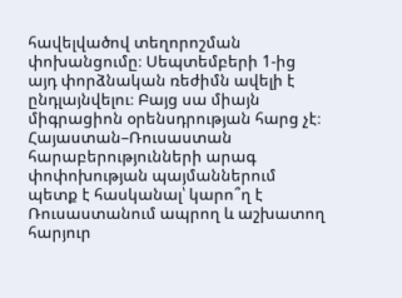հավելվածով տեղորոշման փոխանցումը։ Սեպտեմբերի 1-ից այդ փորձնական ռեժիմն ավելի է ընդլայնվելու։ Բայց սա միայն միգրացիոն օրենսդրության հարց չէ։ Հայաստան–Ռուսաստան հարաբերությունների արագ փոփոխության պայմաններում պետք է հասկանալ՝ կարո՞ղ է Ռուսաստանում ապրող և աշխատող հարյուր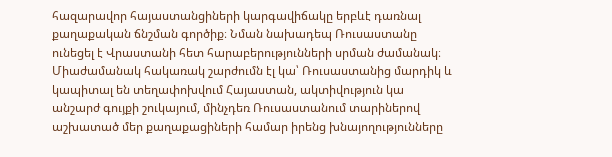հազարավոր հայաստանցիների կարգավիճակը երբևէ դառնալ քաղաքական ճնշման գործիք։ Նման նախադեպ Ռուսաստանը ունեցել է Վրաստանի հետ հարաբերությունների սրման ժամանակ։ Միաժամանակ հակառակ շարժումն էլ կա՝ Ռուսաստանից մարդիկ և կապիտալ են տեղափոխվում Հայաստան, ակտիվություն կա անշարժ գույքի շուկայում, մինչդեռ Ռուսաստանում տարիներով աշխատած մեր քաղաքացիների համար իրենց խնայողությունները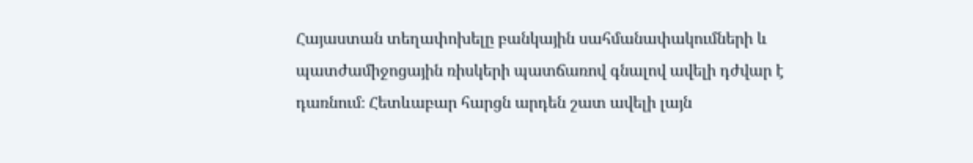Հայաստան տեղափոխելը բանկային սահմանափակումների և պատժամիջոցային ռիսկերի պատճառով գնալով ավելի դժվար է դառնում։ Հետևաբար հարցն արդեն շատ ավելի լայն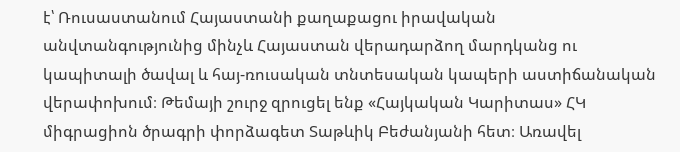է՝ Ռուսաստանում Հայաստանի քաղաքացու իրավական անվտանգությունից մինչև Հայաստան վերադարձող մարդկանց ու կապիտալի ծավալ և հայ-ռուսական տնտեսական կապերի աստիճանական վերափոխում։ Թեմայի շուրջ զրուցել ենք «Հայկական Կարիտաս» ՀԿ միգրացիոն ծրագրի փորձագետ Տաթևիկ Բեժանյանի հետ։ Առավել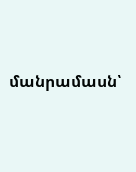մանրամասն՝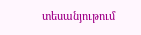տեսանյութում